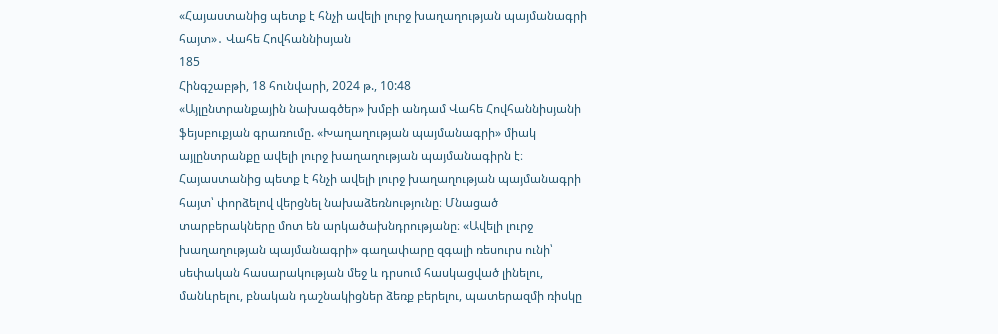«Հայաստանից պետք է հնչի ավելի լուրջ խաղաղության պայմանագրի հայտ»․ Վահե Հովհաննիսյան
185
Հինգշաբթի, 18 հունվարի, 2024 թ., 10:48
«Այլընտրանքային նախագծեր» խմբի անդամ Վահե Հովհաննիսյանի ֆեյսբուքյան գրառումը. «Խաղաղության պայմանագրի» միակ այլընտրանքը ավելի լուրջ խաղաղության պայմանագիրն է։ Հայաստանից պետք է հնչի ավելի լուրջ խաղաղության պայմանագրի հայտ՝ փորձելով վերցնել նախաձեռնությունը։ Մնացած տարբերակները մոտ են արկածախնդրությանը։ «Ավելի լուրջ խաղաղության պայմանագրի» գաղափարը զգալի ռեսուրս ունի՝ սեփական հասարակության մեջ և դրսում հասկացված լինելու, մանևրելու, բնական դաշնակիցներ ձեռք բերելու, պատերազմի ռիսկը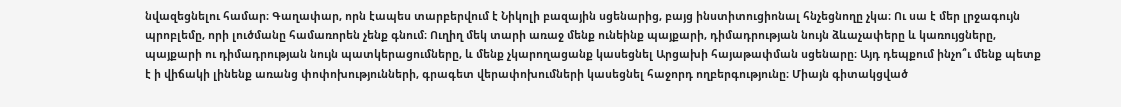նվազեցնելու համար։ Գաղափար, որն էապես տարբերվում է Նիկոլի բազային սցենարից, բայց ինստիտուցիոնալ հնչեցնողը չկա։ Ու սա է մեր լրջագույն պրոբլեմը, որի լուծմանը համառորեն չենք գնում։ Ուղիղ մեկ տարի առաջ մենք ունեինք պայքարի, դիմադրության նույն ձևաչափերը և կառույցները, պայքարի ու դիմադրության նույն պատկերացումները, և մենք չկարողացանք կասեցնել Արցախի հայաթափման սցենարը։ Այդ դեպքում ինչո՞ւ մենք պետք է ի վիճակի լինենք առանց փոփոխությունների, գրագետ վերափոխումների կասեցնել հաջորդ ողբերգությունը։ Միայն գիտակցված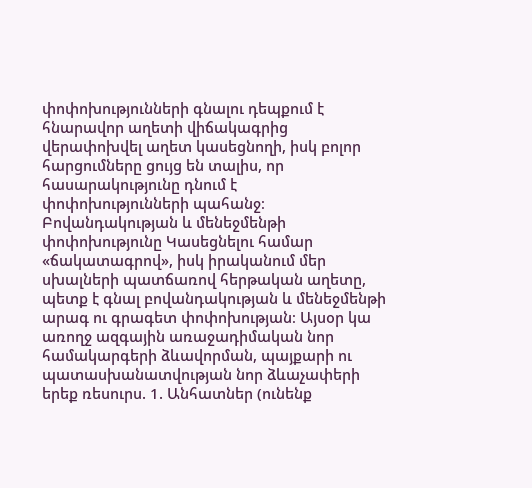փոփոխությունների գնալու դեպքում է հնարավոր աղետի վիճակագրից վերափոխվել աղետ կասեցնողի, իսկ բոլոր հարցումները ցույց են տալիս, որ հասարակությունը դնում է փոփոխությունների պահանջ։ Բովանդակության և մենեջմենթի փոփոխությունը Կասեցնելու համար «ճակատագրով», իսկ իրականում մեր սխալների պատճառով հերթական աղետը, պետք է գնալ բովանդակության և մենեջմենթի արագ ու գրագետ փոփոխության։ Այսօր կա առողջ ազգային առաջադիմական նոր համակարգերի ձևավորման, պայքարի ու պատասխանատվության նոր ձևաչափերի երեք ռեսուրս. 1. Անհատներ (ունենք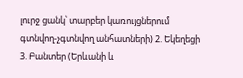լուրջ ցանկ՝ տարբեր կառույցներում գտնվող-չգտնվող անհատների) 2. Եկեղեցի 3. Բանտեր (Երևանի և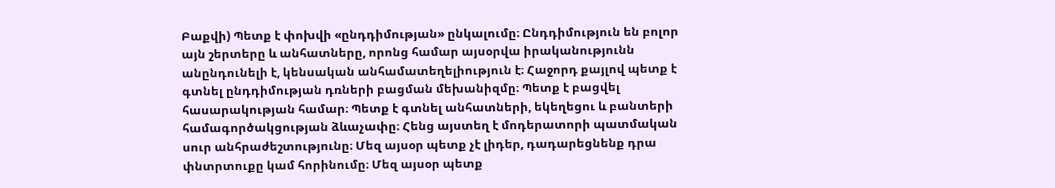Բաքվի) Պետք է փոխվի «ընդդիմության» ընկալումը։ Ընդդիմություն են բոլոր այն շերտերը և անհատները, որոնց համար այսօրվա իրականությունն անընդունելի է, կենսական անհամատեղելիություն է։ Հաջորդ քայլով պետք է գտնել ընդդիմության դռների բացման մեխանիզմը։ Պետք է բացվել հասարակության համար։ Պետք է գտնել անհատների, եկեղեցու և բանտերի համագործակցության ձևաչափը։ Հենց այստեղ է մոդերատորի պատմական սուր անհրաժեշտությունը։ Մեզ այսօր պետք չէ լիդեր, դադարեցնենք դրա փնտրտուքը կամ հորինումը։ Մեզ այսօր պետք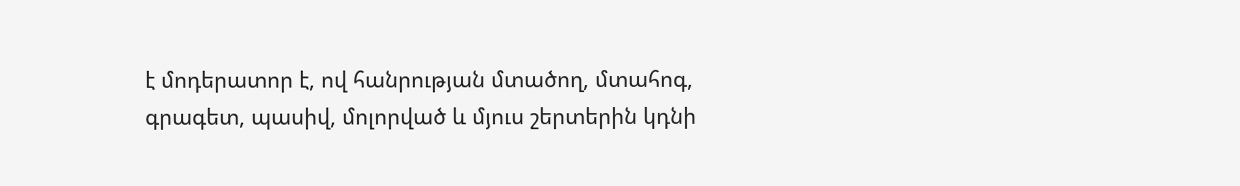է մոդերատոր է, ով հանրության մտածող, մտահոգ, գրագետ, պասիվ, մոլորված և մյուս շերտերին կդնի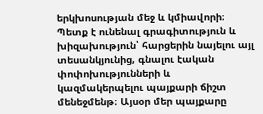երկխոսության մեջ և կմիավորի։ Պետք է ունենալ գրագիտություն և խիզախություն՝ հարցերին նայելու այլ տեսանկյունից, գնալու էական փոփոխությունների և կազմակերպելու պայքարի ճիշտ մենեջմենթ։ Այսօր մեր պայքարը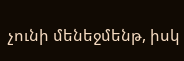չունի մենեջմենթ, իսկ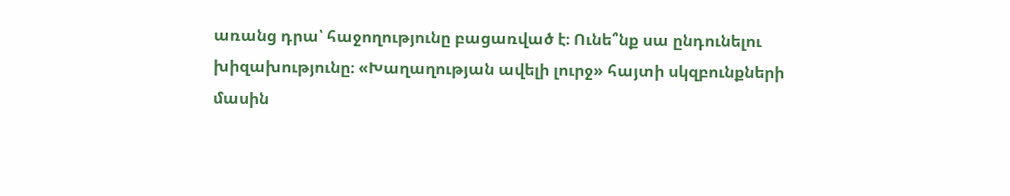առանց դրա՝ հաջողությունը բացառված է։ Ունե՞նք սա ընդունելու խիզախությունը։ «Խաղաղության ավելի լուրջ» հայտի սկզբունքների մասին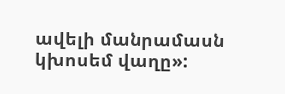ավելի մանրամասն կխոսեմ վաղը»: